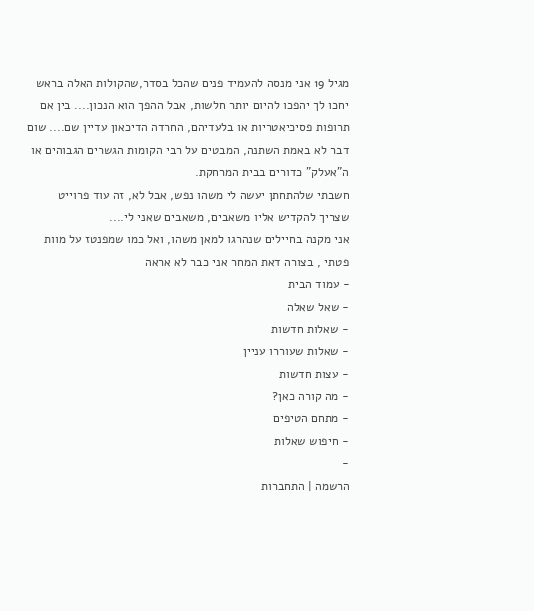מגיל 19 אני מנסה להעמיד פנים שהכל בסדר,שהקולות האלה בראש יחכו לך יהפכו להיום יותר חלשות, אבל ההפך הוא הנכון.... בין אם תרופות פסיכיאטריות או בלעדיהם, החרדה הדיכאון עדיין שם.... שום דבר לא באמת השתנה, המבטים על רבי הקומות הגשרים הגבוהים או ה"אעלק" כדורים בבית המרחקת.
חשבתי שלהתחתן יעשה לי משהו נפש, אבל לא, זה עוד פרוייט שצריך להקדיש אליו משאבים, משאבים שאני לי....
אני מקנה בחיילים שנהרגו למאן משהו, ואל כמו שמפנטז על מוות פטתי , בצורה דאת המחר אני כבר לא אראה
- עמוד הבית
- שאל שאלה
- שאלות חדשות
- שאלות שעוררו עניין
- עצות חדשות
- מה קורה כאן?
- מתחם הטיפים
- חיפוש שאלות
-
הרשמה | התחברות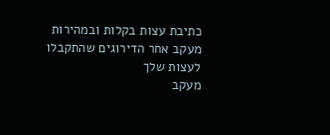כתיבת עצות בקלות ובמהירות
מעקב אחר הדירוגים שהתקבלו לעצות שלך
מעקב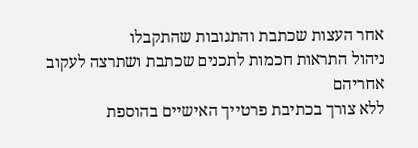אחר העצות שכתבת והתגובות שהתקבלו
ניהול התראות חכמות לתכנים שכתבת ושתרצה לעקוב אחריהם
ללא צורך בכתיבת פרטייך האישיים בהוספת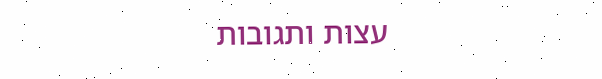עצות ותגובות